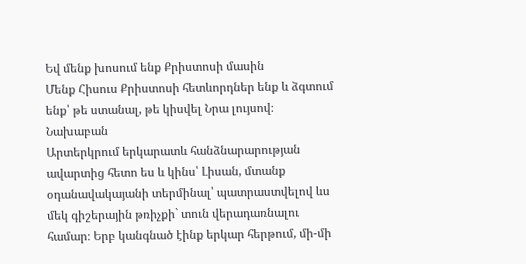Եվ մենք խոսում ենք Քրիստոսի մասին
Մենք Հիսուս Քրիստոսի հետևորդներ ենք և ձգտում ենք՝ թե ստանալ, թե կիսվել Նրա լույսով։
Նախաբան
Արտերկրում երկարատև հանձնարարության ավարտից հետո ես և կինս՝ Լիսան, մտանք օդանավակայանի տերմինալ՝ պատրաստվելով ևս մեկ գիշերային թռիչքի` տուն վերադառնալու համար։ Երբ կանգնած էինք երկար հերթում, մի-մի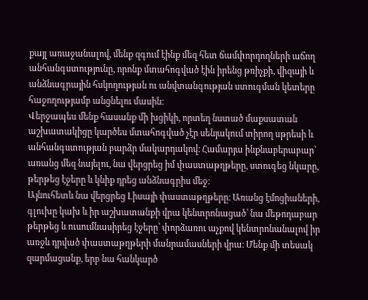քայլ առաջանալով, մենք զգում էինք մեզ հետ ճամփորդողների աճող անհանգստությունը, որոնք մտահոգված էին իրենց թռիչքի, վիզայի և անձնագրային հսկողության ու անվտանգության ստուգման կետերը հաջողությամբ անցնելու մասին։
Վերջապես մենք հասանք մի խցիկի, որտեղ նստած մաքսատան աշխատակիցը կարծես մտահոգված չէր սենյակում տիրող սթրեսի և անհանգստության բարձր մակարդակով։ Համարյա ինքնաբերաբար՝ առանց մեզ նայելու, նա վերցրեց իմ փաստաթղթերը, ստուգեց նկարը, թերթեց էջերը և կնիք դրեց անձնագրիս մեջ։
Այնուհետև նա վերցրեց Լիսայի փաստաթղթերը։ Առանց էմոցիաների, գլուխը կախ և իր աշխատանքի վրա կենտրոնացած՝ նա մեթոդաբար թերթեց և ուսումնասիրեց էջերը՝ փորձառու աչքով կենտրոնանալով իր առջև դրված փաստաթղթերի մանրամասների վրա։ Մենք մի տեսակ զարմացանք, երբ նա հանկարծ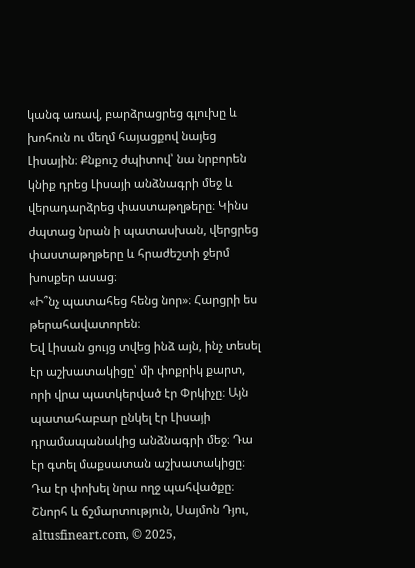կանգ առավ, բարձրացրեց գլուխը և խոհուն ու մեղմ հայացքով նայեց Լիսային։ Քնքուշ ժպիտով՝ նա նրբորեն կնիք դրեց Լիսայի անձնագրի մեջ և վերադարձրեց փաստաթղթերը։ Կինս ժպտաց նրան ի պատասխան, վերցրեց փաստաթղթերը և հրաժեշտի ջերմ խոսքեր ասաց։
«Ի՞նչ պատահեց հենց նոր»։ Հարցրի ես թերահավատորեն։
Եվ Լիսան ցույց տվեց ինձ այն, ինչ տեսել էր աշխատակիցը՝ մի փոքրիկ քարտ, որի վրա պատկերված էր Փրկիչը։ Այն պատահաբար ընկել էր Լիսայի դրամապանակից անձնագրի մեջ։ Դա էր գտել մաքսատան աշխատակիցը։ Դա էր փոխել նրա ողջ պահվածքը։
Շնորհ և ճշմարտություն, Սայմոն Դյու, altusfineart.com, © 2025,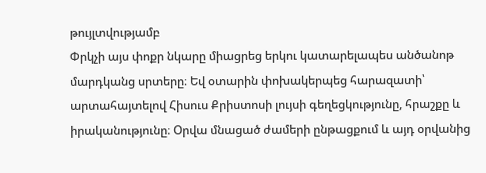թույլտվությամբ
Փրկչի այս փոքր նկարը միացրեց երկու կատարելապես անծանոթ մարդկանց սրտերը։ Եվ օտարին փոխակերպեց հարազատի՝ արտահայտելով Հիսուս Քրիստոսի լույսի գեղեցկությունը, հրաշքը և իրականությունը։ Օրվա մնացած ժամերի ընթացքում և այդ օրվանից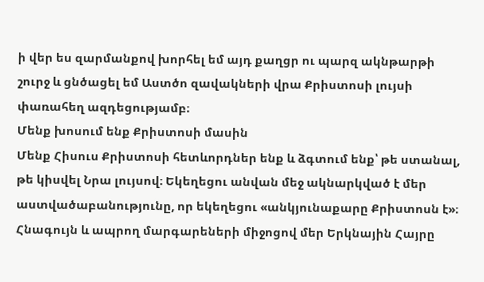ի վեր ես զարմանքով խորհել եմ այդ քաղցր ու պարզ ակնթարթի շուրջ և ցնծացել եմ Աստծո զավակների վրա Քրիստոսի լույսի փառահեղ ազդեցությամբ։
Մենք խոսում ենք Քրիստոսի մասին
Մենք Հիսուս Քրիստոսի հետևորդներ ենք և ձգտում ենք՝ թե ստանալ, թե կիսվել Նրա լույսով։ Եկեղեցու անվան մեջ ակնարկված է մեր աստվածաբանությունը, որ եկեղեցու «անկյունաքարը Քրիստոսն է»։ Հնագույն և ապրող մարգարեների միջոցով մեր Երկնային Հայրը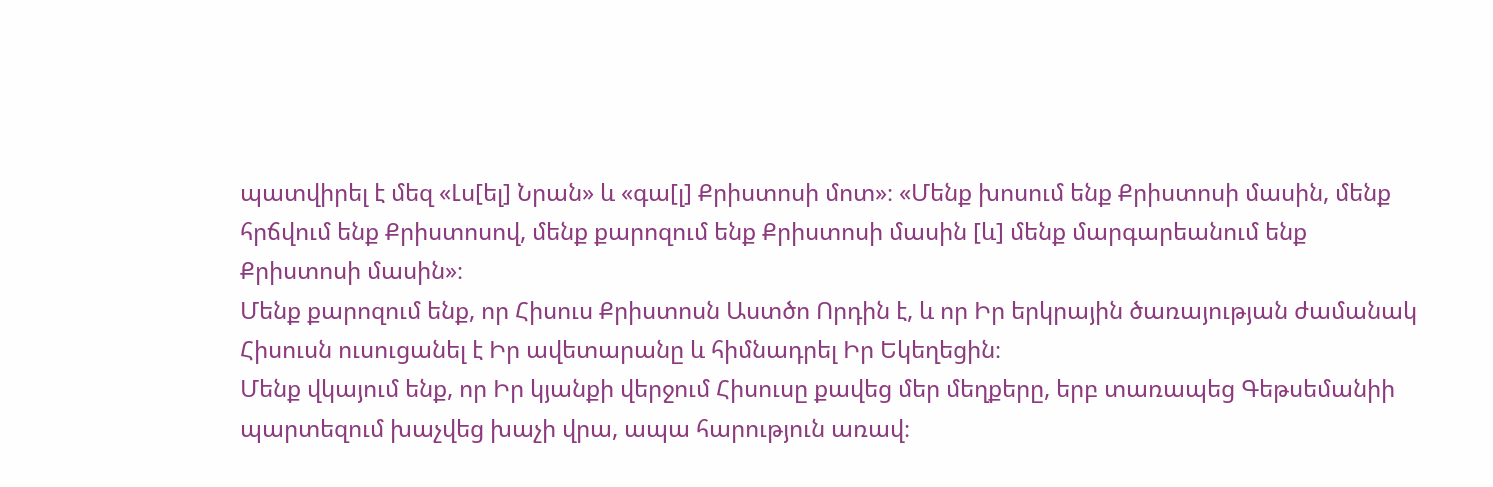պատվիրել է մեզ «Լս[ել] Նրան» և «գա[լ] Քրիստոսի մոտ»։ «Մենք խոսում ենք Քրիստոսի մասին, մենք հրճվում ենք Քրիստոսով, մենք քարոզում ենք Քրիստոսի մասին [և] մենք մարգարեանում ենք Քրիստոսի մասին»։
Մենք քարոզում ենք, որ Հիսուս Քրիստոսն Աստծո Որդին է, և որ Իր երկրային ծառայության ժամանակ Հիսուսն ուսուցանել է Իր ավետարանը և հիմնադրել Իր Եկեղեցին։
Մենք վկայում ենք, որ Իր կյանքի վերջում Հիսուսը քավեց մեր մեղքերը, երբ տառապեց Գեթսեմանիի պարտեզում խաչվեց խաչի վրա, ապա հարություն առավ։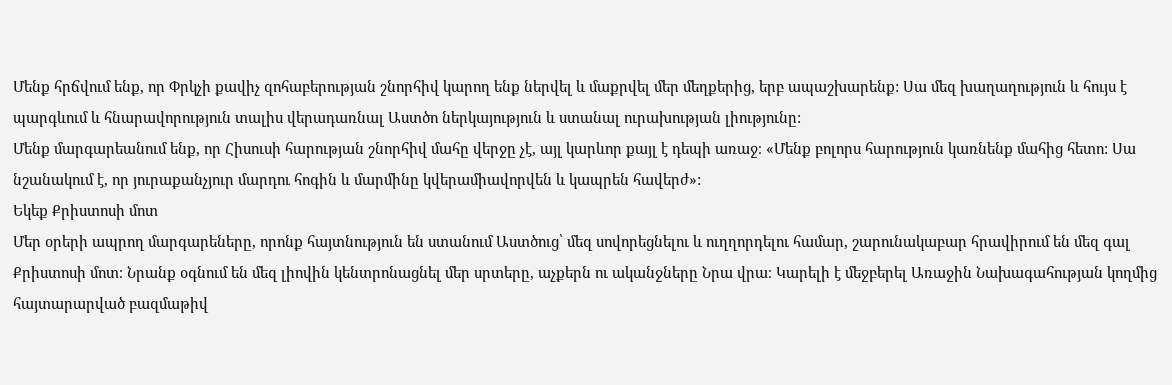Մենք հրճվում ենք, որ Փրկչի քավիչ զոհաբերության շնորհիվ կարող ենք ներվել և մաքրվել մեր մեղքերից, երբ ապաշխարենք: Սա մեզ խաղաղություն և հույս է պարգևում և հնարավորություն տալիս վերադառնալ Աստծո ներկայություն և ստանալ ուրախության լիությունը:
Մենք մարգարեանում ենք, որ Հիսուսի հարության շնորհիվ մահը վերջը չէ, այլ կարևոր քայլ է դեպի առաջ։ «Մենք բոլորս հարություն կառնենք մահից հետո: Սա նշանակում է, որ յուրաքանչյուր մարդու հոգին և մարմինը կվերամիավորվեն և կապրեն հավերժ»:
Եկեք Քրիստոսի մոտ
Մեր օրերի ապրող մարգարեները, որոնք հայտնություն են ստանում Աստծուց՝ մեզ սովորեցնելու և ուղղորդելու համար, շարունակաբար հրավիրում են մեզ գալ Քրիստոսի մոտ։ Նրանք օգնում են մեզ լիովին կենտրոնացնել մեր սրտերը, աչքերն ու ականջները Նրա վրա։ Կարելի է մեջբերել Առաջին Նախագահության կողմից հայտարարված բազմաթիվ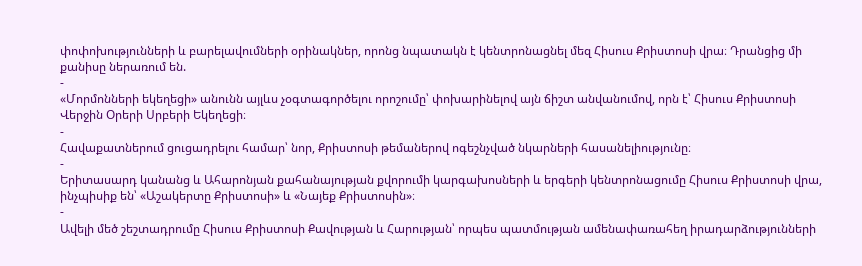փոփոխությունների և բարելավումների օրինակներ, որոնց նպատակն է կենտրոնացնել մեզ Հիսուս Քրիստոսի վրա։ Դրանցից մի քանիսը ներառում են.
-
«Մորմոնների եկեղեցի» անունն այլևս չօգտագործելու որոշումը՝ փոխարինելով այն ճիշտ անվանումով, որն է՝ Հիսուս Քրիստոսի Վերջին Օրերի Սրբերի Եկեղեցի։
-
Հավաքատներում ցուցադրելու համար՝ նոր, Քրիստոսի թեմաներով ոգեշնչված նկարների հասանելիությունը։
-
Երիտասարդ կանանց և Ահարոնյան քահանայության քվորումի կարգախոսների և երգերի կենտրոնացումը Հիսուս Քրիստոսի վրա, ինչպիսիք են՝ «Աշակերտը Քրիստոսի» և «Նայեք Քրիստոսին»։
-
Ավելի մեծ շեշտադրումը Հիսուս Քրիստոսի Քավության և Հարության՝ որպես պատմության ամենափառահեղ իրադարձությունների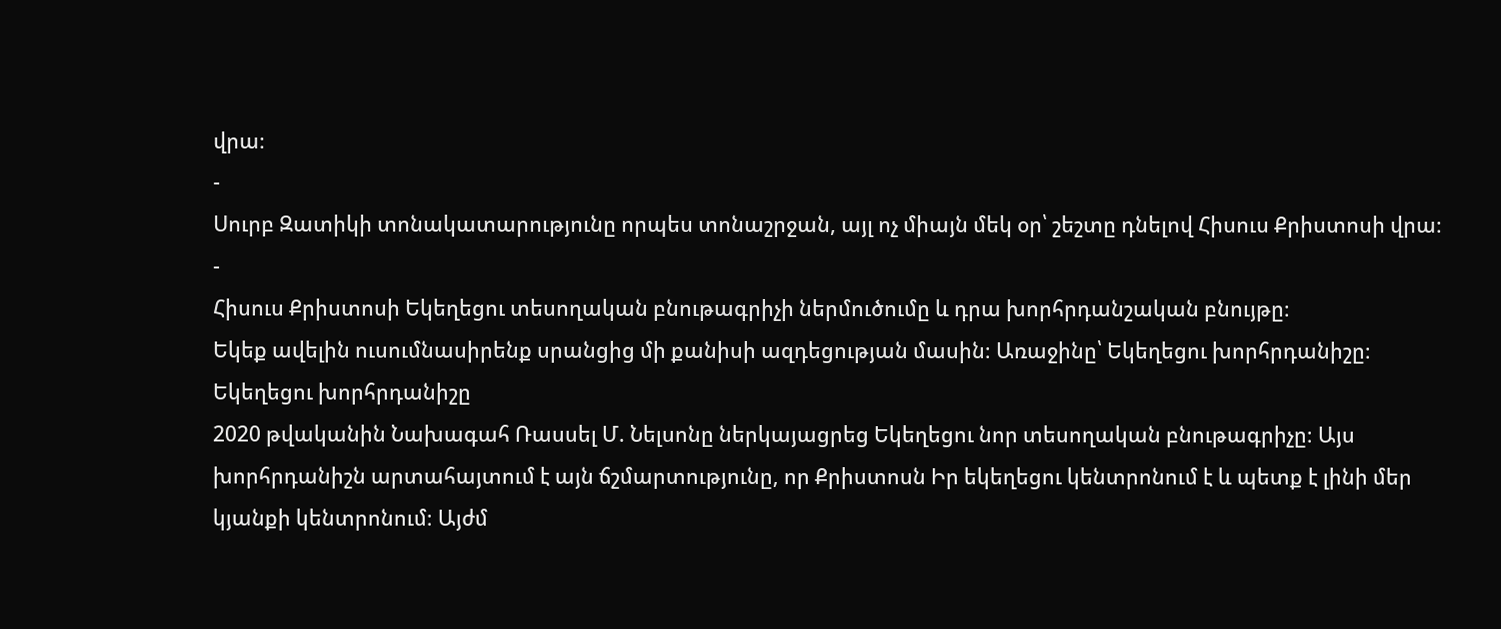վրա։
-
Սուրբ Զատիկի տոնակատարությունը որպես տոնաշրջան, այլ ոչ միայն մեկ օր՝ շեշտը դնելով Հիսուս Քրիստոսի վրա։
-
Հիսուս Քրիստոսի Եկեղեցու տեսողական բնութագրիչի ներմուծումը և դրա խորհրդանշական բնույթը։
Եկեք ավելին ուսումնասիրենք սրանցից մի քանիսի ազդեցության մասին։ Առաջինը՝ Եկեղեցու խորհրդանիշը։
Եկեղեցու խորհրդանիշը
2020 թվականին Նախագահ Ռասսել Մ. Նելսոնը ներկայացրեց Եկեղեցու նոր տեսողական բնութագրիչը։ Այս խորհրդանիշն արտահայտում է այն ճշմարտությունը, որ Քրիստոսն Իր եկեղեցու կենտրոնում է և պետք է լինի մեր կյանքի կենտրոնում։ Այժմ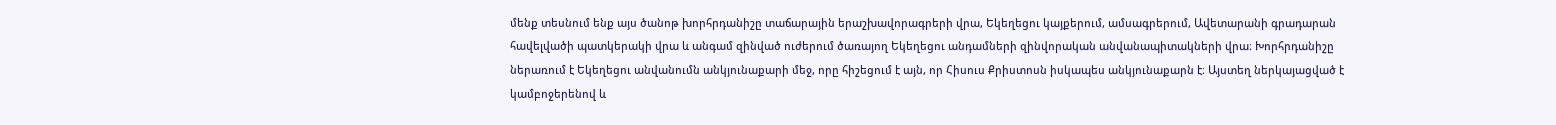մենք տեսնում ենք այս ծանոթ խորհրդանիշը տաճարային երաշխավորագրերի վրա, Եկեղեցու կայքերում, ամսագրերում, Ավետարանի գրադարան հավելվածի պատկերակի վրա և անգամ զինված ուժերում ծառայող Եկեղեցու անդամների զինվորական անվանապիտակների վրա։ Խորհրդանիշը ներառում է Եկեղեցու անվանումն անկյունաքարի մեջ, որը հիշեցում է այն, որ Հիսուս Քրիստոսն իսկապես անկյունաքարն է։ Այստեղ ներկայացված է կամբոջերենով և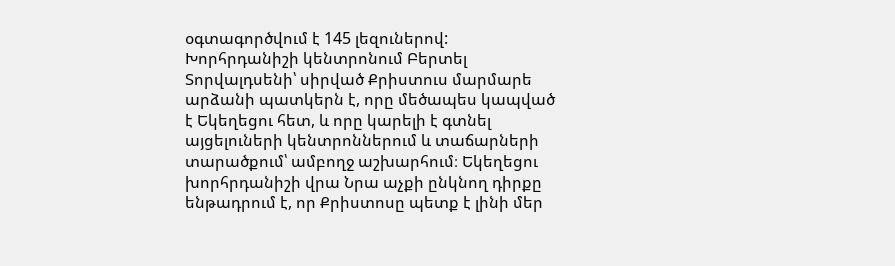օգտագործվում է 145 լեզուներով:
Խորհրդանիշի կենտրոնում Բերտել Տորվալդսենի՝ սիրված Քրիստուս մարմարե արձանի պատկերն է, որը մեծապես կապված է Եկեղեցու հետ, և որը կարելի է գտնել այցելուների կենտրոններում և տաճարների տարածքում՝ ամբողջ աշխարհում։ Եկեղեցու խորհրդանիշի վրա Նրա աչքի ընկնող դիրքը ենթադրում է, որ Քրիստոսը պետք է լինի մեր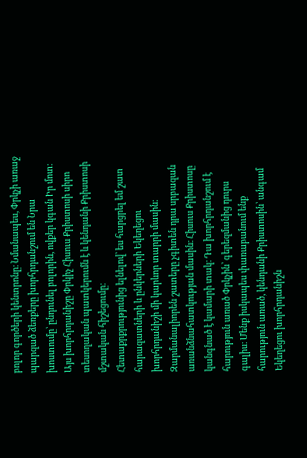բոլոր գործերի կենտրոնը։ Նմանապես, Փրկչի առաջ պարզած ձեռքերը խորհրդանշում են Նրա խոստումը՝ ընդունել բոլորին, ովքեր կգան Իր մոտ։ Այս խորհրդանիշը Փրկիչ Հիսուս Քրիստոսի սիրո տեսողական պատկերումն է և կենդանի Քրիստոսի մշտական հիշեցումը։
Հետաքրքրությունից ելնելով՝ ես հարցրել եմ շատ հարազատների և ընկերների Եկեղեցու խորհրդանիշի մի կարևոր տարրի մասին։ Զարմանալիորեն շատերը չգիտեն դրա սրբազան առանձնահատկության մասին։ Հիսուս Քրիստոսը կանգնած է կամարի տակ։ Դա խորհրդանշում է հարություն առած Փրկչին՝ գերեզմանից դուրս գալիս։ Մենք իսկապես փառաբանում ենք հարություն առած, կենդանի Քրիստոսին՝ անգամ Եկեղեցու խորհրդանիշն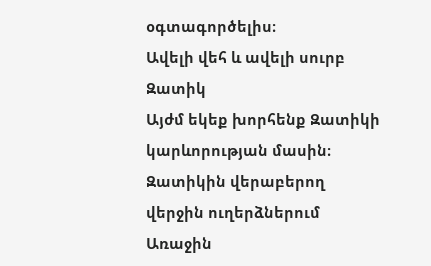օգտագործելիս։
Ավելի վեհ և ավելի սուրբ Զատիկ
Այժմ եկեք խորհենք Զատիկի կարևորության մասին։ Զատիկին վերաբերող վերջին ուղերձներում Առաջին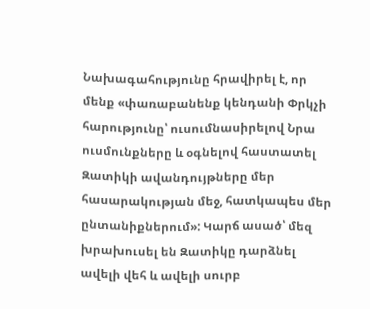Նախագահությունը հրավիրել է, որ մենք «փառաբանենք կենդանի Փրկչի հարությունը՝ ուսումնասիրելով Նրա ուսմունքները և օգնելով հաստատել Զատիկի ավանդույթները մեր հասարակության մեջ, հատկապես մեր ընտանիքներում»: Կարճ ասած՝ մեզ խրախուսել են Զատիկը դարձնել ավելի վեհ և ավելի սուրբ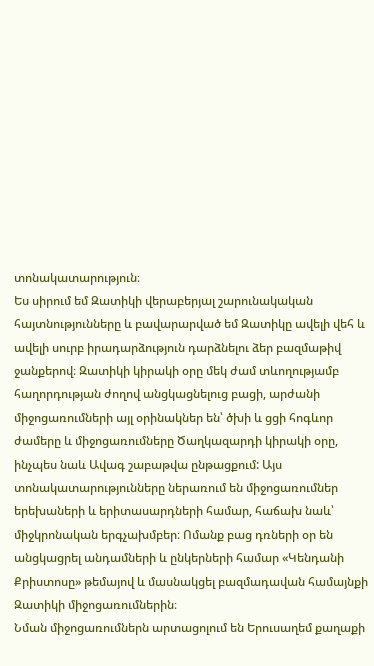տոնակատարություն։
Ես սիրում եմ Զատիկի վերաբերյալ շարունակական հայտնությունները և բավարարված եմ Զատիկը ավելի վեհ և ավելի սուրբ իրադարձություն դարձնելու ձեր բազմաթիվ ջանքերով։ Զատիկի կիրակի օրը մեկ ժամ տևողությամբ հաղորդության ժողով անցկացնելուց բացի, արժանի միջոցառումների այլ օրինակներ են՝ ծխի և ցցի հոգևոր ժամերը և միջոցառումները Ծաղկազարդի կիրակի օրը, ինչպես նաև Ավագ շաբաթվա ընթացքում: Այս տոնակատարությունները ներառում են միջոցառումներ երեխաների և երիտասարդների համար, հաճախ նաև՝ միջկրոնական երգչախմբեր։ Ոմանք բաց դռների օր են անցկացրել անդամների և ընկերների համար «Կենդանի Քրիստոսը» թեմայով և մասնակցել բազմադավան համայնքի Զատիկի միջոցառումներին։
Նման միջոցառումներն արտացոլում են Երուսաղեմ քաղաքի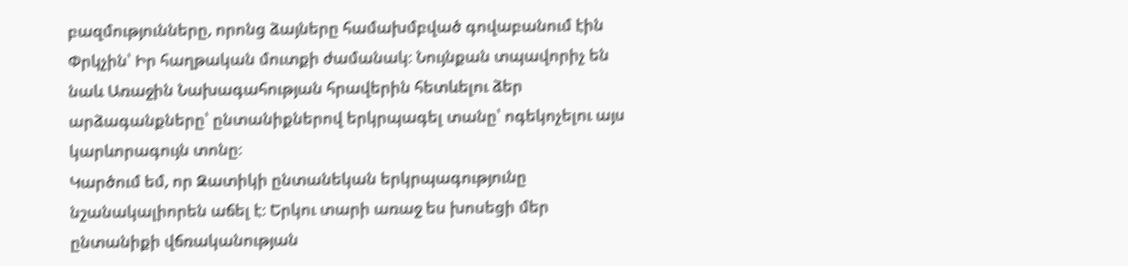բազմությունները, որոնց ձայները համախմբված գովաբանում էին Փրկչին՝ Իր հաղթական մուտքի ժամանակ։ Նույնքան տպավորիչ են նաև Առաջին Նախագահության հրավերին հետևելու ձեր արձագանքները՝ ընտանիքներով երկրպագել տանը՝ ոգեկոչելու այս կարևորագույն տոնը։
Կարծում եմ, որ Զատիկի ընտանեկան երկրպագությունը նշանակալիորեն աճել է։ Երկու տարի առաջ ես խոսեցի մեր ընտանիքի վճռականության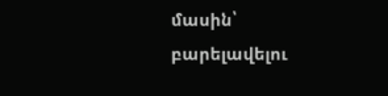մասին՝ բարելավելու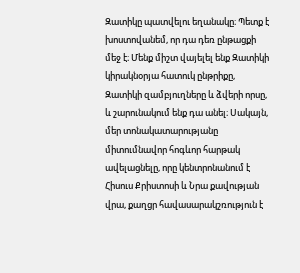Զատիկը պատվելու եղանակը։ Պետք է խոստովանեմ, որ դա դեռ ընթացքի մեջ է։ Մենք միշտ վայելել ենք Զատիկի կիրակնօրյա հատուկ ընթրիքը, Զատիկի զամբյուղները և ձվերի որսը, և շարունակում ենք դա անել։ Սակայն, մեր տոնակատարությանը միտումնավոր հոգևոր հարթակ ավելացնելը, որը կենտրոնանում է Հիսուս Քրիստոսի և Նրա քավության վրա, քաղցր հավասարակշռություն է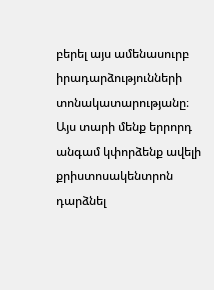բերել այս ամենասուրբ իրադարձությունների տոնակատարությանը։
Այս տարի մենք երրորդ անգամ կփորձենք ավելի քրիստոսակենտրոն դարձնել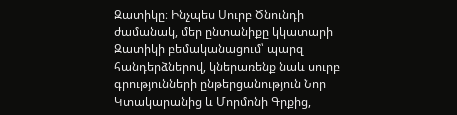Զատիկը։ Ինչպես Սուրբ Ծնունդի ժամանակ, մեր ընտանիքը կկատարի Զատիկի բեմականացում՝ պարզ հանդերձներով, կներառենք նաև սուրբ գրությունների ընթերցանություն Նոր Կտակարանից և Մորմոնի Գրքից,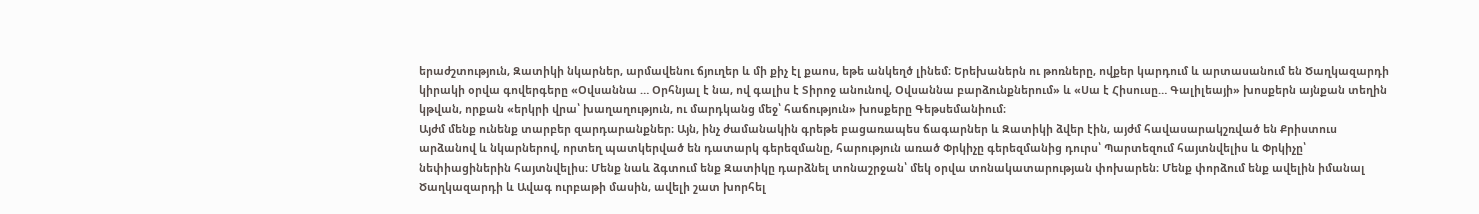երաժշտություն, Զատիկի նկարներ, արմավենու ճյուղեր և մի քիչ էլ քաոս, եթե անկեղծ լինեմ։ Երեխաներն ու թոռները, ովքեր կարդում և արտասանում են Ծաղկազարդի կիրակի օրվա գովերգերը «Օվսաննա … Օրհնյալ է նա, ով գալիս է Տիրոջ անունով, Օվսաննա բարձունքներում» և «Սա է Հիսուսը… Գալիլեայի» խոսքերն այնքան տեղին կթվան, որքան «երկրի վրա՝ խաղաղություն, ու մարդկանց մեջ՝ հաճություն» խոսքերը Գեթսեմանիում։
Այժմ մենք ունենք տարբեր զարդարանքներ։ Այն, ինչ ժամանակին գրեթե բացառապես ճագարներ և Զատիկի ձվեր էին, այժմ հավասարակշռված են Քրիստուս արձանով և նկարներով, որտեղ պատկերված են դատարկ գերեզմանը, հարություն առած Փրկիչը գերեզմանից դուրս՝ Պարտեզում հայտնվելիս և Փրկիչը՝ նեփիացիներին հայտնվելիս։ Մենք նաև ձգտում ենք Զատիկը դարձնել տոնաշրջան՝ մեկ օրվա տոնակատարության փոխարեն։ Մենք փորձում ենք ավելին իմանալ Ծաղկազարդի և Ավագ ուրբաթի մասին, ավելի շատ խորհել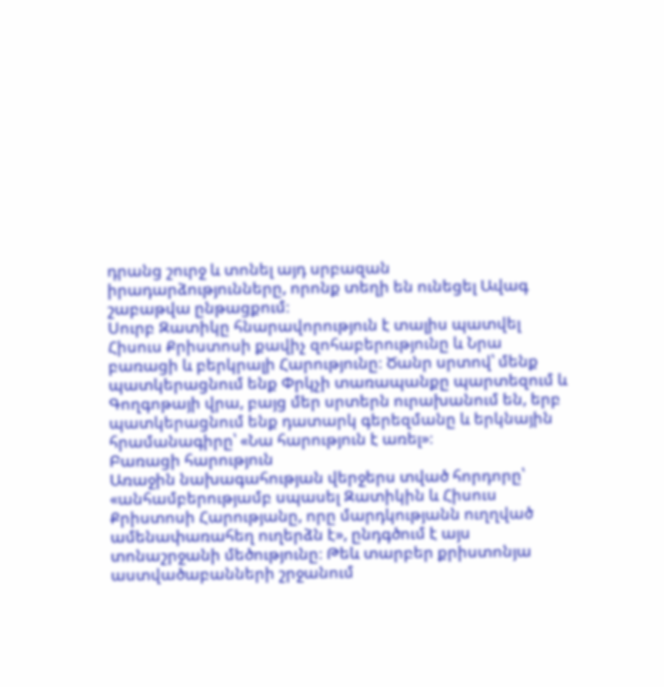դրանց շուրջ և տոնել այդ սրբազան իրադարձությունները, որոնք տեղի են ունեցել Ավագ շաբաթվա ընթացքում։
Սուրբ Զատիկը հնարավորություն է տալիս պատվել Հիսուս Քրիստոսի քավիչ զոհաբերությունը և Նրա բառացի և բերկրալի Հարությունը։ Ծանր սրտով՝ մենք պատկերացնում ենք Փրկչի տառապանքը պարտեզում և Գողգոթայի վրա, բայց մեր սրտերն ուրախանում են, երբ պատկերացնում ենք դատարկ գերեզմանը և երկնային հրամանագիրը՝ «Նա հարություն է առել»։
Բառացի հարություն
Առաջին նախագահության վերջերս տված հորդորը՝ «անհամբերությամբ սպասել Զատիկին և Հիսուս Քրիստոսի Հարությանը, որը մարդկությանն ուղղված ամենափառահեղ ուղերձն է», ընդգծում է այս տոնաշրջանի մեծությունը։ Թեև տարբեր քրիստոնյա աստվածաբանների շրջանում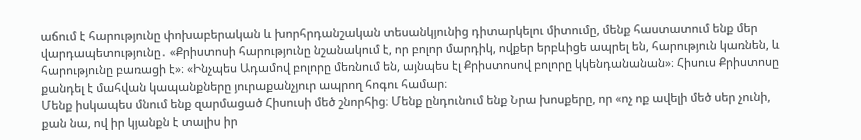աճում է հարությունը փոխաբերական և խորհրդանշական տեսանկյունից դիտարկելու միտումը, մենք հաստատում ենք մեր վարդապետությունը․ «Քրիստոսի հարությունը նշանակում է, որ բոլոր մարդիկ, ովքեր երբևիցե ապրել են, հարություն կառնեն, և հարությունը բառացի է»։ «Ինչպես Ադամով բոլորը մեռնում են, այնպես էլ Քրիստոսով բոլորը կկենդանանան»։ Հիսուս Քրիստոսը քանդել է մահվան կապանքները յուրաքանչյուր ապրող հոգու համար։
Մենք իսկապես մնում ենք զարմացած Հիսուսի մեծ շնորհից։ Մենք ընդունում ենք Նրա խոսքերը, որ «ոչ ոք ավելի մեծ սեր չունի, քան նա, ով իր կյանքն է տալիս իր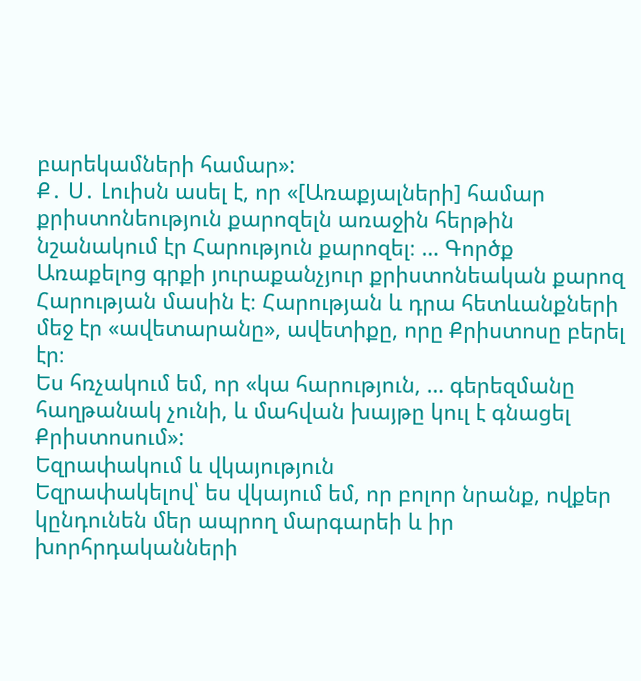բարեկամների համար»:
Ք․ Ս․ Լուիսն ասել է, որ «[Առաքյալների] համար քրիստոնեություն քարոզելն առաջին հերթին նշանակում էր Հարություն քարոզել։ … Գործք Առաքելոց գրքի յուրաքանչյուր քրիստոնեական քարոզ Հարության մասին է։ Հարության և դրա հետևանքների մեջ էր «ավետարանը», ավետիքը, որը Քրիստոսը բերել էր։
Ես հռչակում եմ, որ «կա հարություն, … գերեզմանը հաղթանակ չունի, և մահվան խայթը կուլ է գնացել Քրիստոսում»:
Եզրափակում և վկայություն
Եզրափակելով՝ ես վկայում եմ, որ բոլոր նրանք, ովքեր կընդունեն մեր ապրող մարգարեի և իր խորհրդականների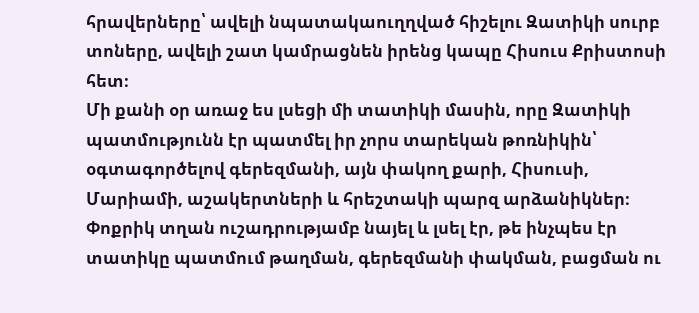հրավերները՝ ավելի նպատակաուղղված հիշելու Զատիկի սուրբ տոները, ավելի շատ կամրացնեն իրենց կապը Հիսուս Քրիստոսի հետ։
Մի քանի օր առաջ ես լսեցի մի տատիկի մասին, որը Զատիկի պատմությունն էր պատմել իր չորս տարեկան թոռնիկին՝ օգտագործելով գերեզմանի, այն փակող քարի, Հիսուսի, Մարիամի, աշակերտների և հրեշտակի պարզ արձանիկներ։ Փոքրիկ տղան ուշադրությամբ նայել և լսել էր, թե ինչպես էր տատիկը պատմում թաղման, գերեզմանի փակման, բացման ու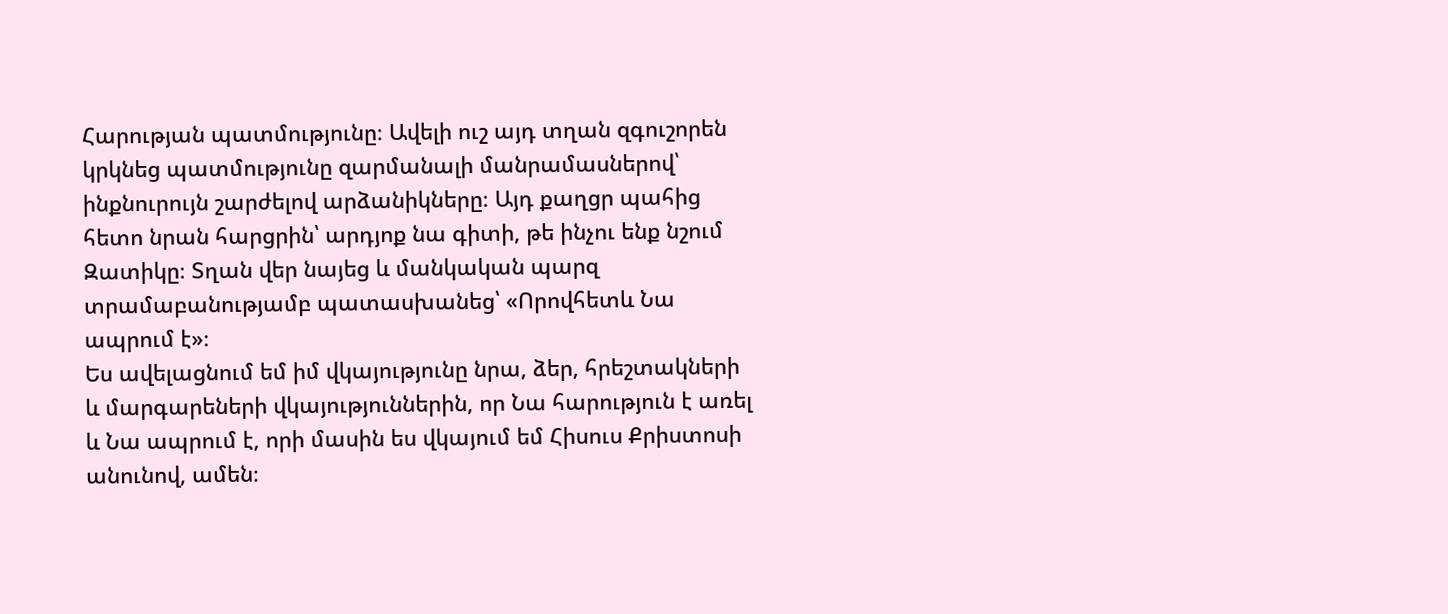Հարության պատմությունը։ Ավելի ուշ այդ տղան զգուշորեն կրկնեց պատմությունը զարմանալի մանրամասներով՝ ինքնուրույն շարժելով արձանիկները։ Այդ քաղցր պահից հետո նրան հարցրին՝ արդյոք նա գիտի, թե ինչու ենք նշում Զատիկը։ Տղան վեր նայեց և մանկական պարզ տրամաբանությամբ պատասխանեց՝ «Որովհետև Նա ապրում է»։
Ես ավելացնում եմ իմ վկայությունը նրա, ձեր, հրեշտակների և մարգարեների վկայություններին, որ Նա հարություն է առել և Նա ապրում է, որի մասին ես վկայում եմ Հիսուս Քրիստոսի անունով, ամեն։